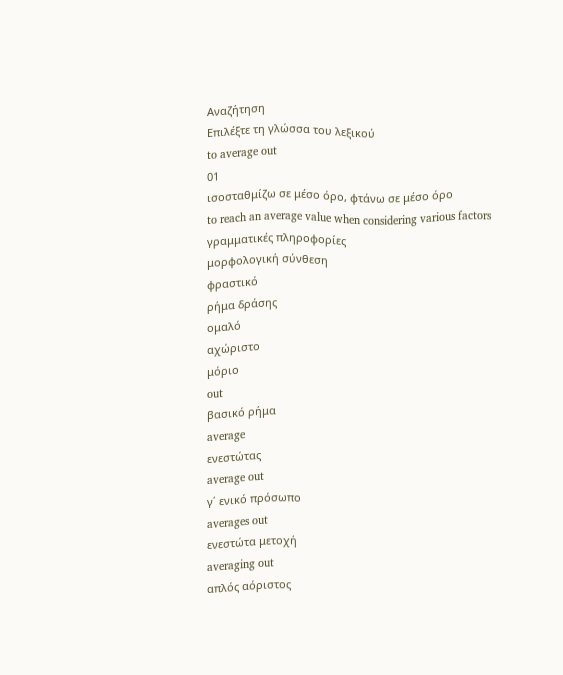Αναζήτηση
Επιλέξτε τη γλώσσα του λεξικού
to average out
01
ισοσταθμίζω σε μέσο όρο, φτάνω σε μέσο όρο
to reach an average value when considering various factors
γραμματικές πληροφορίες
μορφολογική σύνθεση
φραστικό
ρήμα δράσης
ομαλό
αχώριστο
μόριο
out
βασικό ρήμα
average
ενεστώτας
average out
γ΄ ενικό πρόσωπο
averages out
ενεστώτα μετοχή
averaging out
απλός αόριστος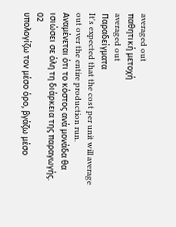averaged out
παθητική μετοχή
averaged out
Παραδείγματα
It's expected that the cost per unit will average out over the entire production run.
Αναμένεται ότι το κόστος ανά μονάδα θα ισιώσει σε όλη τη διάρκεια της παραγωγής.
02
υπολογίζω τον μέσο όρο, βγάζω μέσο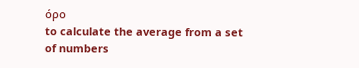όρο
to calculate the average from a set of numbers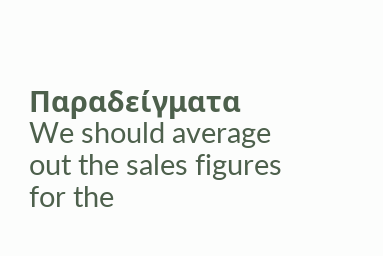Παραδείγματα
We should average out the sales figures for the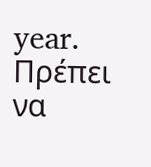year.
Πρέπει να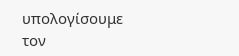υπολογίσουμε τον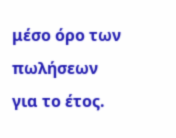μέσο όρο των πωλήσεων για το έτος.